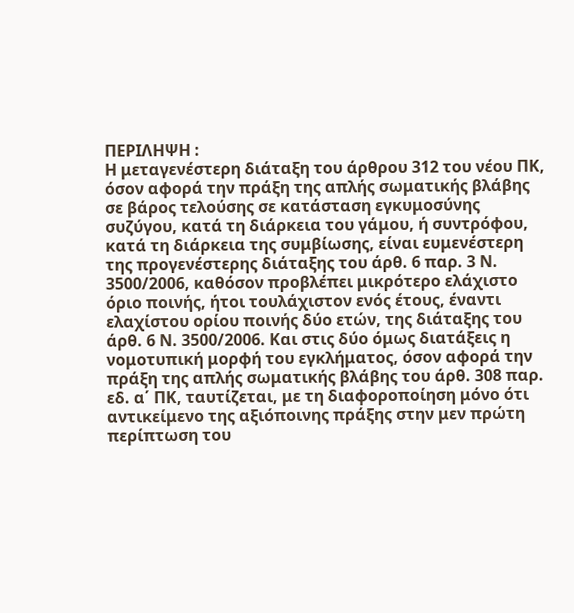ΠΕΡΙΛΗΨΗ :
Η μεταγενέστερη διάταξη του άρθρου 312 του νέου ΠΚ, όσον αφορά την πράξη της απλής σωματικής βλάβης σε βάρος τελούσης σε κατάσταση εγκυμοσύνης συζύγου, κατά τη διάρκεια του γάμου, ή συντρόφου, κατά τη διάρκεια της συμβίωσης, είναι ευμενέστερη της προγενέστερης διάταξης του άρθ. 6 παρ. 3 Ν. 3500/2006, καθόσον προβλέπει μικρότερο ελάχιστο όριο ποινής, ήτοι τουλάχιστον ενός έτους, έναντι ελαχίστου ορίου ποινής δύο ετών, της διάταξης του άρθ. 6 Ν. 3500/2006. Και στις δύο όμως διατάξεις η νομοτυπική μορφή του εγκλήματος, όσον αφορά την πράξη της απλής σωματικής βλάβης του άρθ. 308 παρ. εδ. α΄ ΠΚ, ταυτίζεται, με τη διαφοροποίηση μόνο ότι αντικείμενο της αξιόποινης πράξης στην μεν πρώτη περίπτωση του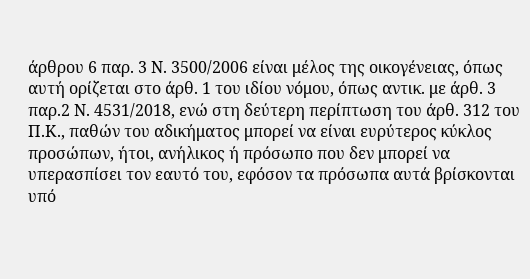άρθρου 6 παρ. 3 Ν. 3500/2006 είναι μέλος της οικογένειας, όπως αυτή ορίζεται στο άρθ. 1 του ιδίου νόμου, όπως αντικ. με άρθ. 3 παρ.2 Ν. 4531/2018, ενώ στη δεύτερη περίπτωση του άρθ. 312 του Π.Κ., παθών του αδικήματος μπορεί να είναι ευρύτερος κύκλος προσώπων, ήτοι, ανήλικος ή πρόσωπο που δεν μπορεί να υπερασπίσει τον εαυτό του, εφόσον τα πρόσωπα αυτά βρίσκονται υπό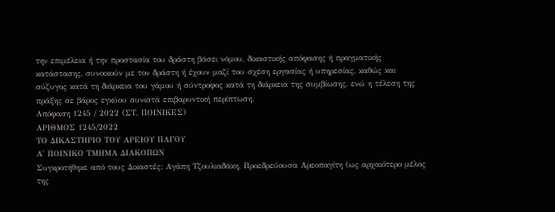την επιμέλεια ή την προστασία του δράστη βάσει νόμου, δικαστικής απόφασης ή πραγματικής κατάστασης, συνοικούν με τον δράστη ή έχουν μαζί του σχέση εργασίας ή υπηρεσίας, καθώς και σύζυγος κατά τη διάρκεια του γάμου ή σύντροφος κατά τη διάρκεια της συμβίωσης, ενώ η τέλεση της πράξης σε βάρος εγκύου συνιστά επιβαρυντική περίπτωση.
Απόφαση 1245 / 2022 (ΣΤ, ΠΟΙΝΙΚΕΣ)
ΑΡΙΘΜΟΣ 1245/2022
ΤΟ ΔΙΚΑΣΤΗΡΙΟ ΤΟΥ ΑΡΕΙΟΥ ΠΑΓΟΥ
Α' ΠΟΙΝΙΚΟ ΤΜΗΜΑ ΔΙΑΚΟΠΩΝ
Συγκροτήθηκε από τους Δικαστές: Αγάπη Τζουλιαδάκη, Προεδρεύουσα Αρεοπαγίτη (ως αρχαιότερο μέλος της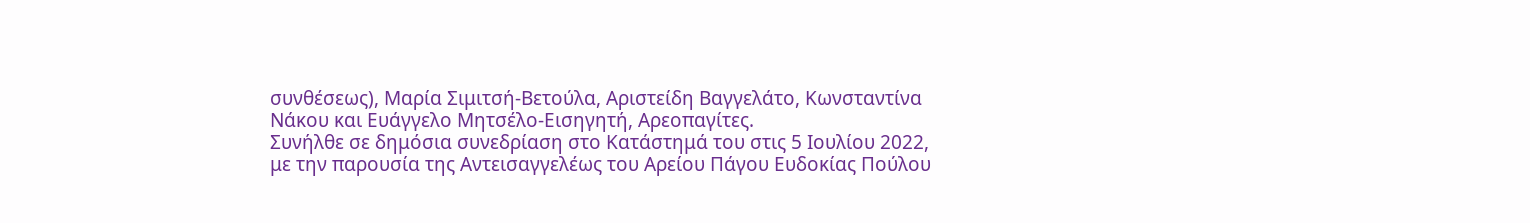συνθέσεως), Μαρία Σιμιτσή-Βετούλα, Αριστείδη Βαγγελάτο, Κωνσταντίνα Νάκου και Ευάγγελο Μητσέλο-Εισηγητή, Αρεοπαγίτες.
Συνήλθε σε δημόσια συνεδρίαση στο Κατάστημά του στις 5 Ιουλίου 2022, με την παρουσία της Αντεισαγγελέως του Αρείου Πάγου Ευδοκίας Πούλου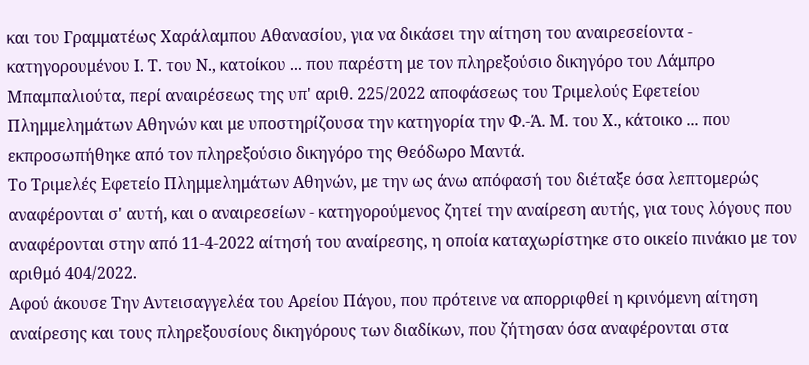και του Γραμματέως Χαράλαμπου Αθανασίου, για να δικάσει την αίτηση του αναιρεσείοντα - κατηγορουμένου Ι. Τ. του Ν., κατοίκου ... που παρέστη με τον πληρεξούσιο δικηγόρο του Λάμπρο Μπαμπαλιούτα, περί αναιρέσεως της υπ' αριθ. 225/2022 αποφάσεως του Τριμελούς Εφετείου Πλημμελημάτων Αθηνών και με υποστηρίζουσα την κατηγορία την Φ.-Ά. Μ. του Χ., κάτοικο ... που εκπροσωπήθηκε από τον πληρεξούσιο δικηγόρο της Θεόδωρο Μαντά.
Το Τριμελές Εφετείο Πλημμελημάτων Αθηνών, με την ως άνω απόφασή του διέταξε όσα λεπτομερώς αναφέρονται σ' αυτή, και ο αναιρεσείων - κατηγορούμενος ζητεί την αναίρεση αυτής, για τους λόγους που αναφέρονται στην από 11-4-2022 αίτησή του αναίρεσης, η οποία καταχωρίστηκε στο οικείο πινάκιο με τον αριθμό 404/2022.
Αφού άκουσε Την Αντεισαγγελέα του Αρείου Πάγου, που πρότεινε να απορριφθεί η κρινόμενη αίτηση αναίρεσης και τους πληρεξουσίους δικηγόρους των διαδίκων, που ζήτησαν όσα αναφέρονται στα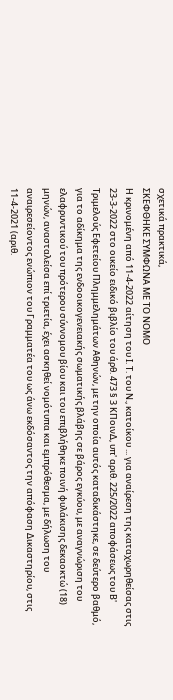σχετικά πρακτικά,
ΣΚΕΦΘΗΚΕ ΣΥΜΦΩΝΑ ΜΕ ΤΟ ΝΟΜΟ
Η κρινομένη από 11-4-2022 αίτηση του Ι. Τ. του Ν., κατοίκου ... για αναίρεση της καταχωρηθείσας στις 23-3-2022 στο οικείο ειδικό βιβλίο του άρθ. 473 § 3 ΚΠοινΔ, υπ' αριθ. 225/2022 αποφάσεως του Β' Τριμελούς Εφετείου Πλημμελημάτων Αθηνών, με την οποία αυτός καταδικάστηκε, σε δεύτερο βαθμό, για το αδίκημα της ενδοοικογενειακής σωματικής βλάβης σε βάρος εγκύου, με αναγνώριση του ελαφρυντικού του πρότερου σύννομου βίου και του επιβλήθηκε ποινή φυλάκισης δεκαοκτώ (18) μηνών, ανασταλείσα επί τριετία, έχει ασκηθεί νομότυπα και εμπρόθεσμα, με δήλωση του αναιρεσείοντος ενώπιον του Γραμματέα του ως άνω εκδόσαντος την απόφαση Δικαστηρίου, στις 11-4-2021 (αριθ.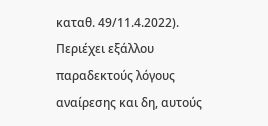καταθ. 49/11.4.2022). Περιέχει εξάλλου παραδεκτούς λόγους αναίρεσης και δη, αυτούς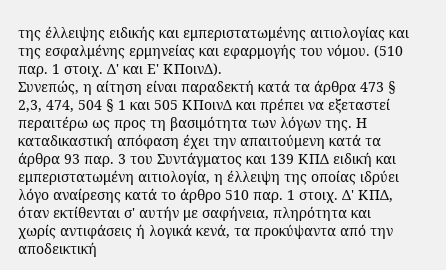της έλλειψης ειδικής και εμπεριστατωμένης αιτιολογίας και της εσφαλμένης ερμηνείας και εφαρμογής του νόμου. (510 παρ. 1 στοιχ. Δ' και Ε' ΚΠοινΔ).
Συνεπώς, η αίτηση είναι παραδεκτή κατά τα άρθρα 473 § 2,3, 474, 504 § 1 και 505 ΚΠοινΔ και πρέπει να εξεταστεί περαιτέρω ως προς τη βασιμότητα των λόγων της. Η καταδικαστική απόφαση έχει την απαιτούμενη κατά τα άρθρα 93 παρ. 3 του Συντάγματος και 139 ΚΠΔ ειδική και εμπεριστατωμένη αιτιολογία, η έλλειψη της οποίας ιδρύει λόγο αναίρεσης κατά το άρθρο 510 παρ. 1 στοιχ. Δ' ΚΠΔ, όταν εκτίθενται σ' αυτήν με σαφήνεια, πληρότητα και χωρίς αντιφάσεις ή λογικά κενά, τα προκύψαντα από την αποδεικτική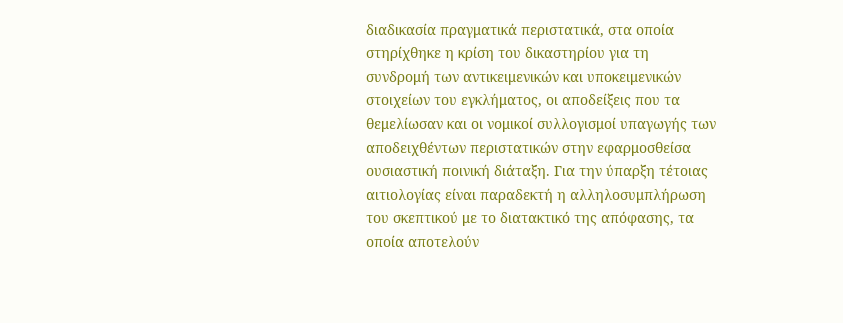διαδικασία πραγματικά περιστατικά, στα οποία στηρίχθηκε η κρίση του δικαστηρίου για τη συνδρομή των αντικειμενικών και υποκειμενικών στοιχείων του εγκλήματος, οι αποδείξεις που τα θεμελίωσαν και οι νομικοί συλλογισμοί υπαγωγής των αποδειχθέντων περιστατικών στην εφαρμοσθείσα ουσιαστική ποινική διάταξη. Για την ύπαρξη τέτοιας αιτιολογίας είναι παραδεκτή η αλληλοσυμπλήρωση του σκεπτικού με το διατακτικό της απόφασης, τα οποία αποτελούν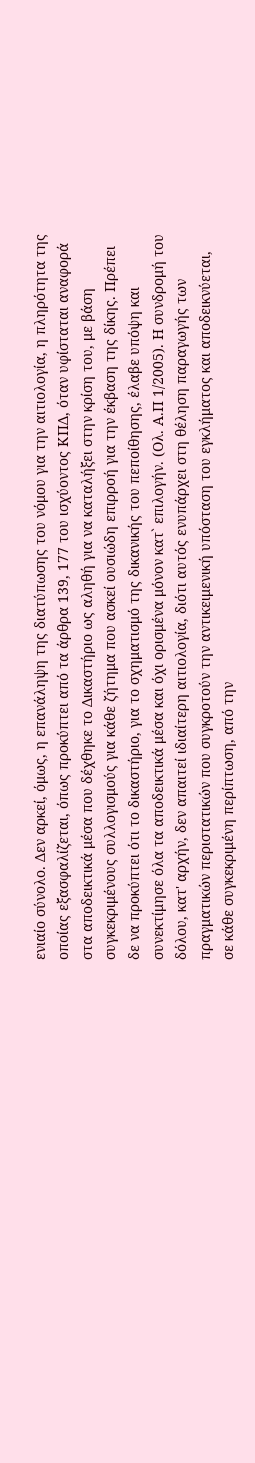ενιαίο σύνολο. Δεν αρκεί, όμως, η επανάληψη της διατύπωσης του νόμου για την αιτιολογία, η πληρότητα της οποίας εξασφαλίζεται, όπως προκύπτει από τα άρθρα 139, 177 του ισχύοντος ΚΠΔ, όταν υφίσταται αναφορά στα αποδεικτικά μέσα που δέχθηκε το Δικαστήριο ως αληθή για να καταλήξει στην κρίση του, με βάση συγκεκριμένους συλλογισμούς για κάθε ζήτημα που ασκεί ουσιώδη επιρροή για την έκβαση της δίκης. Πρέπει δε να προκύπτει ότι το δικαστήριο, για το σχηματισμό της δικανικής του πεποίθησης, έλαβε υπόψη και συνεκτίμησε όλα τα αποδεικτικά μέσα και όχι ορισμένα μόνον κατ` επιλογήν. (Ολ. Α.Π 1/2005). Η συνδρομή του δόλου, κατ' αρχήν, δεν απαιτεί ιδιαίτερη αιτιολογία, διότι αυτός ενυπάρχει στη θέληση παραγωγής των πραγματικών περιστατικών που συγκροτούν την αντικειμενική υπόσταση του εγκλήματος και αποδεικνύεται, σε κάθε συγκεκριμένη περίπτωση, από την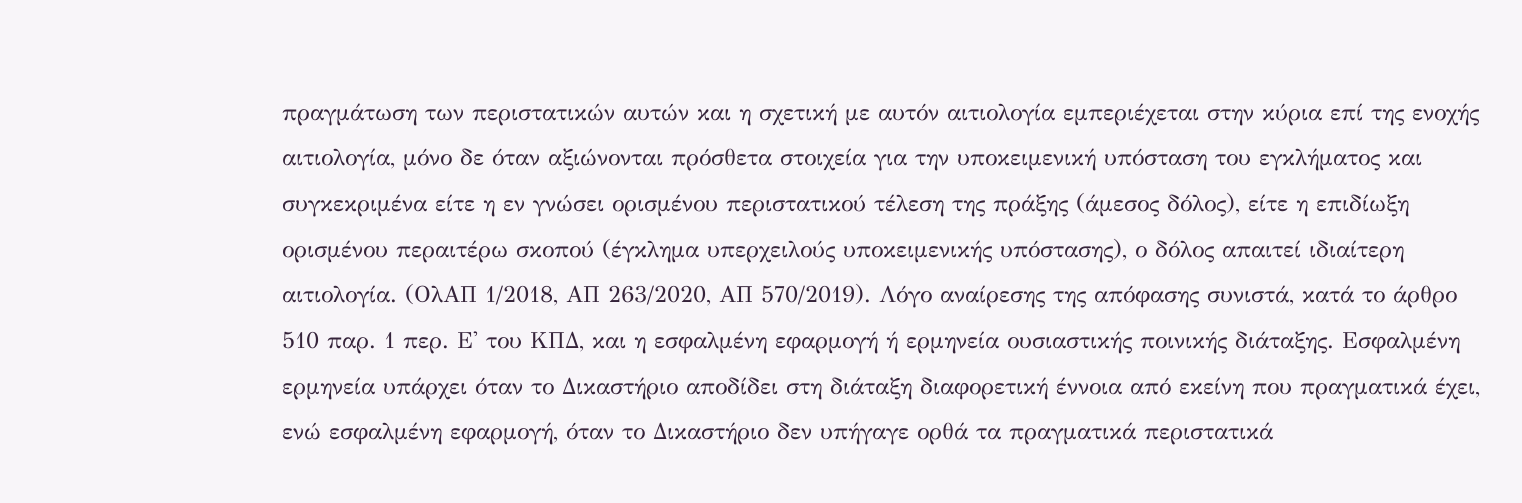πραγμάτωση των περιστατικών αυτών και η σχετική με αυτόν αιτιολογία εμπεριέχεται στην κύρια επί της ενοχής αιτιολογία, μόνο δε όταν αξιώνονται πρόσθετα στοιχεία για την υποκειμενική υπόσταση του εγκλήματος και συγκεκριμένα είτε η εν γνώσει ορισμένου περιστατικού τέλεση της πράξης (άμεσος δόλος), είτε η επιδίωξη ορισμένου περαιτέρω σκοπού (έγκλημα υπερχειλούς υποκειμενικής υπόστασης), ο δόλος απαιτεί ιδιαίτερη αιτιολογία. (ΟλΑΠ 1/2018, ΑΠ 263/2020, ΑΠ 570/2019). Λόγο αναίρεσης της απόφασης συνιστά, κατά το άρθρο 510 παρ. 1 περ. Ε' του ΚΠΔ, και η εσφαλμένη εφαρμογή ή ερμηνεία ουσιαστικής ποινικής διάταξης. Εσφαλμένη ερμηνεία υπάρχει όταν το Δικαστήριο αποδίδει στη διάταξη διαφορετική έννοια από εκείνη που πραγματικά έχει, ενώ εσφαλμένη εφαρμογή, όταν το Δικαστήριο δεν υπήγαγε ορθά τα πραγματικά περιστατικά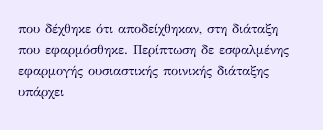που δέχθηκε ότι αποδείχθηκαν, στη διάταξη που εφαρμόσθηκε. Περίπτωση δε εσφαλμένης εφαρμογής ουσιαστικής ποινικής διάταξης υπάρχει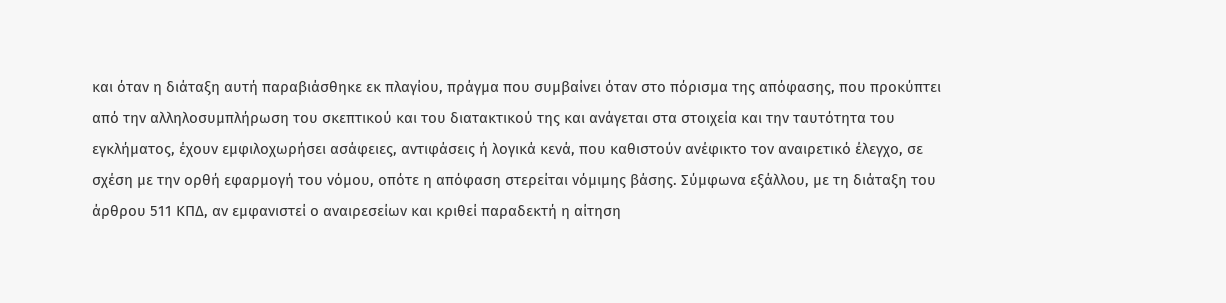και όταν η διάταξη αυτή παραβιάσθηκε εκ πλαγίου, πράγμα που συμβαίνει όταν στο πόρισμα της απόφασης, που προκύπτει από την αλληλοσυμπλήρωση του σκεπτικού και του διατακτικού της και ανάγεται στα στοιχεία και την ταυτότητα του εγκλήματος, έχουν εμφιλοχωρήσει ασάφειες, αντιφάσεις ή λογικά κενά, που καθιστούν ανέφικτο τον αναιρετικό έλεγχο, σε σχέση με την ορθή εφαρμογή του νόμου, οπότε η απόφαση στερείται νόμιμης βάσης. Σύμφωνα εξάλλου, με τη διάταξη του άρθρου 511 ΚΠΔ, αν εμφανιστεί ο αναιρεσείων και κριθεί παραδεκτή η αίτηση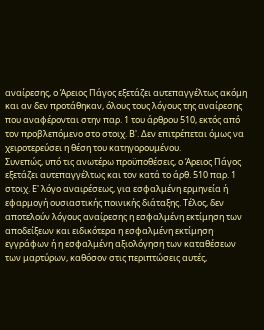αναίρεσης, ο Άρειος Πάγος εξετάζει αυτεπαγγέλτως ακόμη και αν δεν προτάθηκαν, όλους τους λόγους της αναίρεσης που αναφέρονται στην παρ. 1 του άρθρου 510, εκτός από τον προβλεπόμενο στο στοιχ. Β'. Δεν επιτρέπεται όμως να χειροτερεύσει η θέση του κατηγορουμένου.
Συνεπώς, υπό τις ανωτέρω προϋποθέσεις, ο Άρειος Πάγος εξετάζει αυτεπαγγέλτως και τον κατά το άρθ. 510 παρ. 1 στοιχ. Ε' λόγο αναιρέσεως, για εσφαλμένη ερμηνεία ή εφαρμογή ουσιαστικής ποινικής διάταξης. Τέλος, δεν αποτελούν λόγους αναίρεσης η εσφαλμένη εκτίμηση των αποδείξεων και ειδικότερα η εσφαλμένη εκτίμηση εγγράφων ή η εσφαλμένη αξιολόγηση των καταθέσεων των μαρτύρων, καθόσον στις περιπτώσεις αυτές,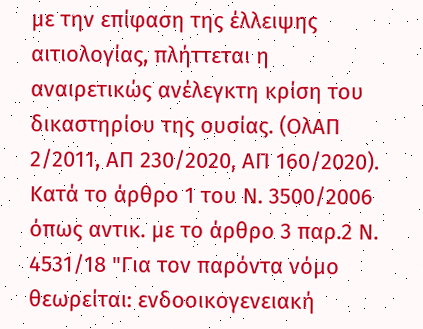με την επίφαση της έλλειψης αιτιολογίας, πλήττεται η αναιρετικώς ανέλεγκτη κρίση του δικαστηρίου της ουσίας. (ΟλΑΠ 2/2011, ΑΠ 230/2020, ΑΠ 160/2020). Κατά το άρθρο 1 του Ν. 3500/2006 όπως αντικ. με το άρθρο 3 παρ.2 Ν. 4531/18 "Για τον παρόντα νόμο θεωρείται: ενδοοικογενειακή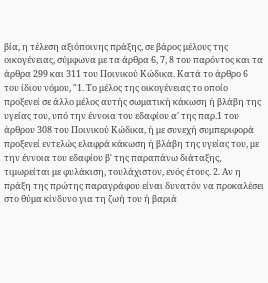βία, η τέλεση αξιόποινης πράξης, σε βάρος μέλους της οικογένειας, σύμφωνα με τα άρθρα 6, 7, 8 του παρόντος και τα άρθρα 299 και 311 του Ποινικού Κώδικα. Κατά το άρθρο 6 του ίδιου νόμου, "1. Το μέλος της οικογένειας το οποίο προξενεί σε άλλο μέλος αυτής σωματική κάκωση ή βλάβη της υγείας του, υπό την έννοια του εδαφίου α' της παρ.1 του άρθρου 308 του Ποινικού Κώδικα, ή με συνεχή συμπεριφορά προξενεί εντελώς ελαφρά κάκωση ή βλάβη της υγείας του, με την έννοια του εδαφίου β' της παραπάνω διάταξης, τιμωρείται με φυλάκιση, τουλάχιστον, ενός έτους. 2. Αν η πράξη της πρώτης παραγράφου είναι δυνατόν να προκαλέσει στο θύμα κίνδυνο για τη ζωή του ή βαριά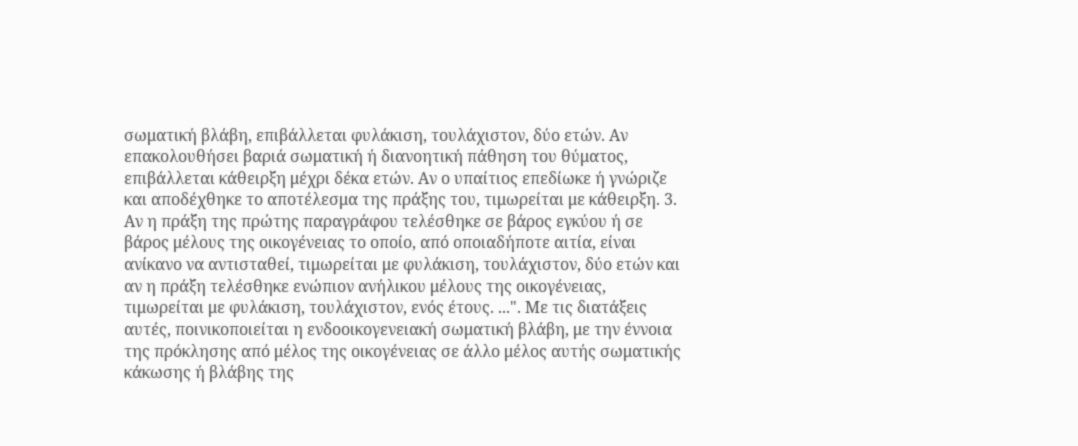σωματική βλάβη, επιβάλλεται φυλάκιση, τουλάχιστον, δύο ετών. Αν επακολουθήσει βαριά σωματική ή διανοητική πάθηση του θύματος, επιβάλλεται κάθειρξη μέχρι δέκα ετών. Αν ο υπαίτιος επεδίωκε ή γνώριζε και αποδέχθηκε το αποτέλεσμα της πράξης του, τιμωρείται με κάθειρξη. 3. Αν η πράξη της πρώτης παραγράφου τελέσθηκε σε βάρος εγκύου ή σε βάρος μέλους της οικογένειας το οποίο, από οποιαδήποτε αιτία, είναι ανίκανο να αντισταθεί, τιμωρείται με φυλάκιση, τουλάχιστον, δύο ετών και αν η πράξη τελέσθηκε ενώπιον ανήλικου μέλους της οικογένειας, τιμωρείται με φυλάκιση, τουλάχιστον, ενός έτους. ...". Με τις διατάξεις αυτές, ποινικοποιείται η ενδοοικογενειακή σωματική βλάβη, με την έννοια της πρόκλησης από μέλος της οικογένειας σε άλλο μέλος αυτής σωματικής κάκωσης ή βλάβης της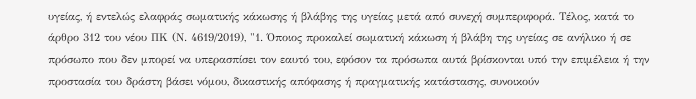υγείας, ή εντελώς ελαφράς σωματικής κάκωσης ή βλάβης της υγείας μετά από συνεχή συμπεριφορά. Τέλος, κατά το άρθρο 312 του νέου ΠΚ (Ν. 4619/2019), "1. Όποιος προκαλεί σωματική κάκωση ή βλάβη της υγείας σε ανήλικο ή σε πρόσωπο που δεν μπορεί να υπερασπίσει τον εαυτό του, εφόσον τα πρόσωπα αυτά βρίσκονται υπό την επιμέλεια ή την προστασία του δράστη βάσει νόμου, δικαστικής απόφασης ή πραγματικής κατάστασης, συνοικούν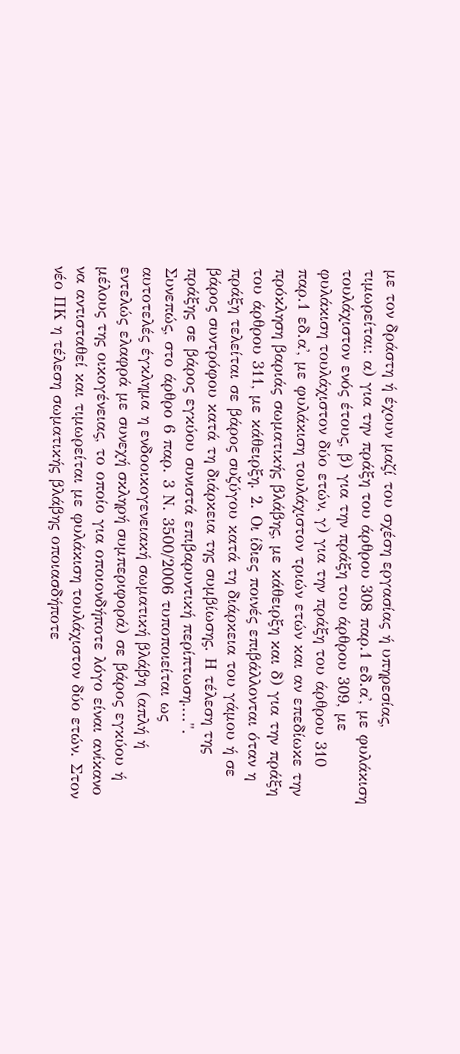με τον δράστη ή έχουν μαζί του σχέση εργασίας ή υπηρεσίας, τιμωρείται: α) για την πράξη του άρθρου 308 παρ.1 εδ.α', με φυλάκιση τουλάχιστον ενός έτους, β) για την πράξη του άρθρου 309, με φυλάκιση τουλάχιστον δύο ετών, γ) για την πράξη του άρθρου 310 παρ.1 εδ.α', με φυλάκιση τουλάχιστον τριών ετών και αν επεδίωκε την πρόκληση βαριάς σωματικής βλάβης, με κάθειρξη και δ) για την πράξη του άρθρου 311, με κάθειρξη. 2. Οι ίδιες ποινές επιβάλλονται όταν η πράξη τελείται σε βάρος συζύγου κατά τη διάρκεια του γάμου ή σε βάρος συντρόφου κατά τη διάρκεια της συμβίωσης. Η τέλεση της πράξης σε βάρος εγκύου συνιστά επιβαρυντική περίπτωση....".
Συνεπώς, στο άρθρο 6 παρ. 3 Ν. 3500/2006 τυποποιείται ως αυτοτελές έγκλημα η ενδοοικογενειακή σωματική βλάβη (απλή ή εντελώς ελαφρά με συνεχή σκληρή συμπεριφορά) σε βάρος εγκύου ή μέλους της οικογένειας, το οποίο για οποιονδήποτε λόγο είναι ανίκανο να αντισταθεί και τιμωρείται με φυλάκιση τουλάχιστον δύο ετών. Στον νέο ΠΚ η τέλεση σωματικής βλάβης οποιασδήποτε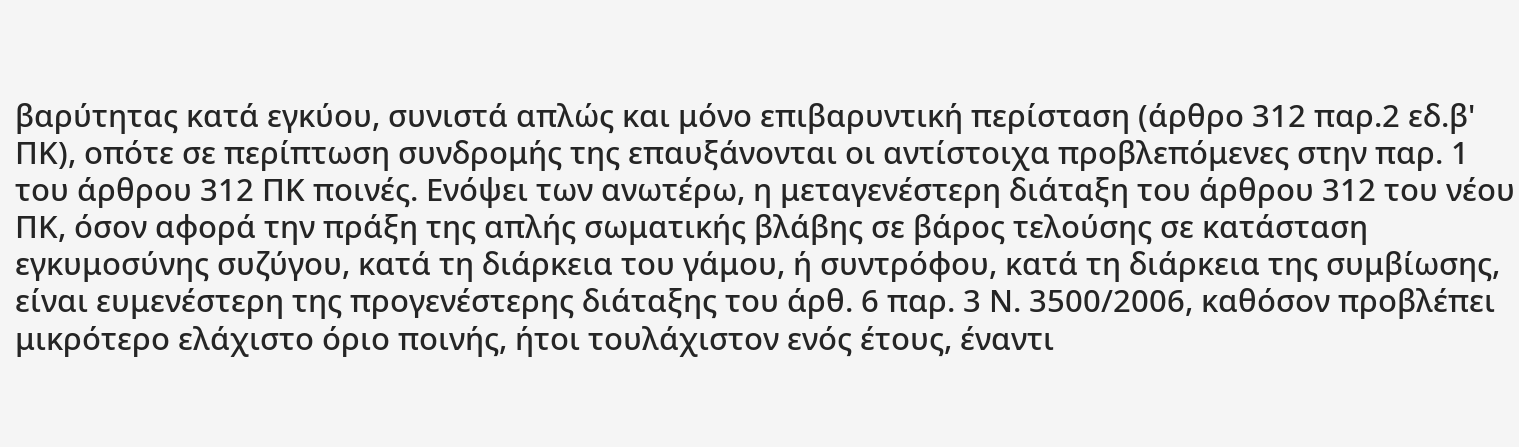βαρύτητας κατά εγκύου, συνιστά απλώς και μόνο επιβαρυντική περίσταση (άρθρο 312 παρ.2 εδ.β' ΠΚ), οπότε σε περίπτωση συνδρομής της επαυξάνονται οι αντίστοιχα προβλεπόμενες στην παρ. 1 του άρθρου 312 ΠΚ ποινές. Ενόψει των ανωτέρω, η μεταγενέστερη διάταξη του άρθρου 312 του νέου ΠΚ, όσον αφορά την πράξη της απλής σωματικής βλάβης σε βάρος τελούσης σε κατάσταση εγκυμοσύνης συζύγου, κατά τη διάρκεια του γάμου, ή συντρόφου, κατά τη διάρκεια της συμβίωσης, είναι ευμενέστερη της προγενέστερης διάταξης του άρθ. 6 παρ. 3 Ν. 3500/2006, καθόσον προβλέπει μικρότερο ελάχιστο όριο ποινής, ήτοι τουλάχιστον ενός έτους, έναντι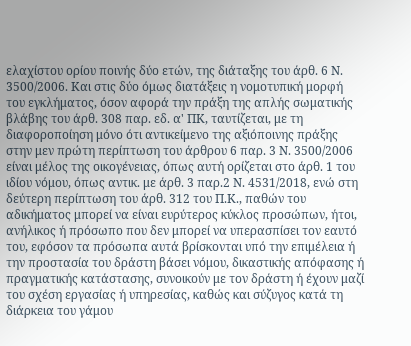ελαχίστου ορίου ποινής δύο ετών, της διάταξης του άρθ. 6 Ν. 3500/2006. Και στις δύο όμως διατάξεις η νομοτυπική μορφή του εγκλήματος, όσον αφορά την πράξη της απλής σωματικής βλάβης του άρθ. 308 παρ. εδ. α' ΠΚ, ταυτίζεται, με τη διαφοροποίηση μόνο ότι αντικείμενο της αξιόποινης πράξης στην μεν πρώτη περίπτωση του άρθρου 6 παρ. 3 Ν. 3500/2006 είναι μέλος της οικογένειας, όπως αυτή ορίζεται στο άρθ. 1 του ιδίου νόμου, όπως αντικ. με άρθ. 3 παρ.2 Ν. 4531/2018, ενώ στη δεύτερη περίπτωση του άρθ. 312 του Π.Κ., παθών του αδικήματος μπορεί να είναι ευρύτερος κύκλος προσώπων, ήτοι, ανήλικος ή πρόσωπο που δεν μπορεί να υπερασπίσει τον εαυτό του, εφόσον τα πρόσωπα αυτά βρίσκονται υπό την επιμέλεια ή την προστασία του δράστη βάσει νόμου, δικαστικής απόφασης ή πραγματικής κατάστασης, συνοικούν με τον δράστη ή έχουν μαζί του σχέση εργασίας ή υπηρεσίας, καθώς και σύζυγος κατά τη διάρκεια του γάμου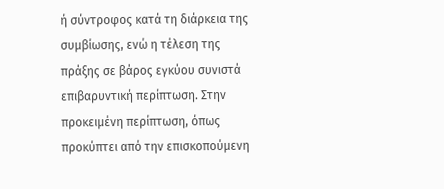ή σύντροφος κατά τη διάρκεια της συμβίωσης, ενώ η τέλεση της πράξης σε βάρος εγκύου συνιστά επιβαρυντική περίπτωση. Στην προκειμένη περίπτωση, όπως προκύπτει από την επισκοπούμενη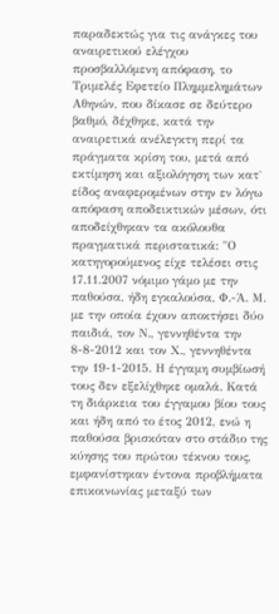παραδεκτώς για τις ανάγκες του αναιρετικού ελέγχου προσβαλλόμενη απόφαση, το Τριμελές Εφετείο Πλημμελημάτων Αθηνών, που δίκασε σε δεύτερο βαθμό, δέχθηκε, κατά την αναιρετικά ανέλεγκτη περί τα πράγματα κρίση του, μετά από εκτίμηση και αξιολόγηση των κατ` είδος αναφερομένων στην εν λόγω απόφαση αποδεικτικών μέσων, ότι αποδείχθηκαν τα ακόλουθα πραγματικά περιστατικά: "Ο κατηγορούμενος είχε τελέσει στις 17.11.2007 νόμιμο γάμο με την παθούσα, ήδη εγκαλούσα, Φ.-Ά. Μ. με την οποία έχουν αποκτήσει δύο παιδιά, τον Ν., γεννηθέντα την 8-8-2012 και τον Χ., γεννηθέντα την 19-1-2015. Η έγγαμη συμβίωσή τους δεν εξελίχθηκε ομαλά. Κατά τη διάρκεια του έγγαμου βίου τους και ήδη από το έτος 2012, ενώ η παθούσα βρισκόταν στο στάδιο της κύησης του πρώτου τέκνου τους, εμφανίστηκαν έντονα προβλήματα επικοινωνίας μεταξύ των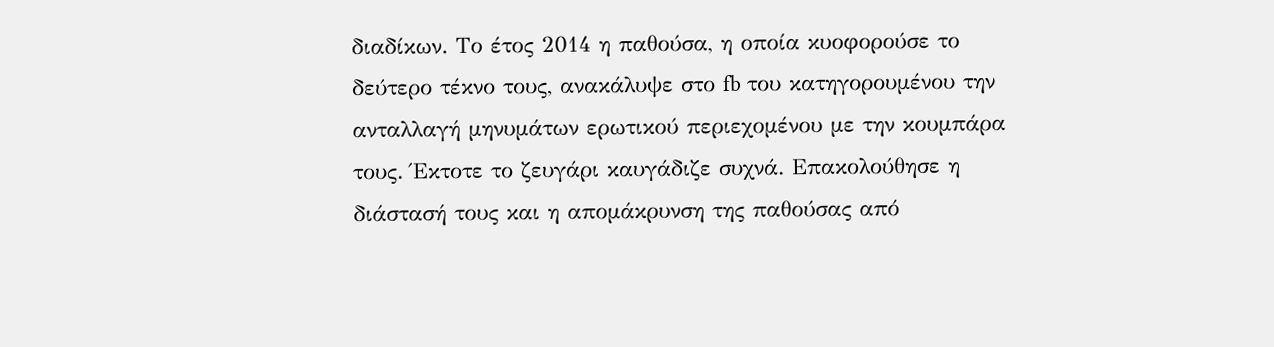διαδίκων. Το έτος 2014 η παθούσα, η οποία κυοφορούσε το δεύτερο τέκνο τους, ανακάλυψε στο fb του κατηγορουμένου την ανταλλαγή μηνυμάτων ερωτικού περιεχομένου με την κουμπάρα τους. Έκτοτε το ζευγάρι καυγάδιζε συχνά. Επακολούθησε η διάστασή τους και η απομάκρυνση της παθούσας από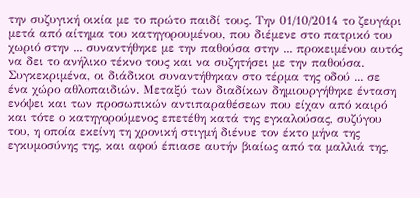την συζυγική οικία με το πρώτο παιδί τους. Την 01/10/2014 το ζευγάρι μετά από αίτημα του κατηγορουμένου, που διέμενε στο πατρικό του χωριό στην ... συναντήθηκε με την παθούσα στην ... προκειμένου αυτός να δει το ανήλικο τέκνο τους και να συζητήσει με την παθούσα. Συγκεκριμένα, οι διάδικοι συναντήθηκαν στο τέρμα της οδού ... σε ένα χώρο αθλοπαιδιών. Μεταξύ των διαδίκων δημιουργήθηκε ένταση ενόψει και των προσωπικών αντιπαραθέσεων που είχαν από καιρό και τότε ο κατηγορούμενος επετέθη κατά της εγκαλούσας, συζύγου του, η οποία εκείνη τη χρονική στιγμή διένυε τον έκτο μήνα της εγκυμοσύνης της, και αφού έπιασε αυτήν βιαίως από τα μαλλιά της,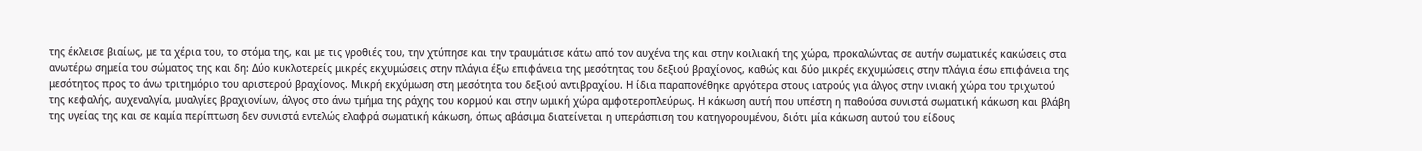της έκλεισε βιαίως, με τα χέρια του, το στόμα της, και με τις γροθιές του, την χτύπησε και την τραυμάτισε κάτω από τον αυχένα της και στην κοιλιακή της χώρα, προκαλώντας σε αυτήν σωματικές κακώσεις στα ανωτέρω σημεία του σώματος της και δη: Δύο κυκλοτερείς μικρές εκχυμώσεις στην πλάγια έξω επιφάνεια της μεσότητας του δεξιού βραχίονος, καθώς και δύο μικρές εκχυμώσεις στην πλάγια έσω επιφάνεια της μεσότητος προς το άνω τριτημόριο του αριστερού βραχίονος. Μικρή εκχύμωση στη μεσότητα του δεξιού αντιβραχίου. Η ίδια παραπονέθηκε αργότερα στους ιατρούς για άλγος στην ινιακή χώρα του τριχωτού της κεφαλής, αυχεναλγία, μυαλγίες βραχιονίων, άλγος στο άνω τμήμα της ράχης του κορμού και στην ωμική χώρα αμφοτεροπλεύρως. Η κάκωση αυτή που υπέστη η παθούσα συνιστά σωματική κάκωση και βλάβη της υγείας της και σε καμία περίπτωση δεν συνιστά εντελώς ελαφρά σωματική κάκωση, όπως αβάσιμα διατείνεται η υπεράσπιση του κατηγορουμένου, διότι μία κάκωση αυτού του είδους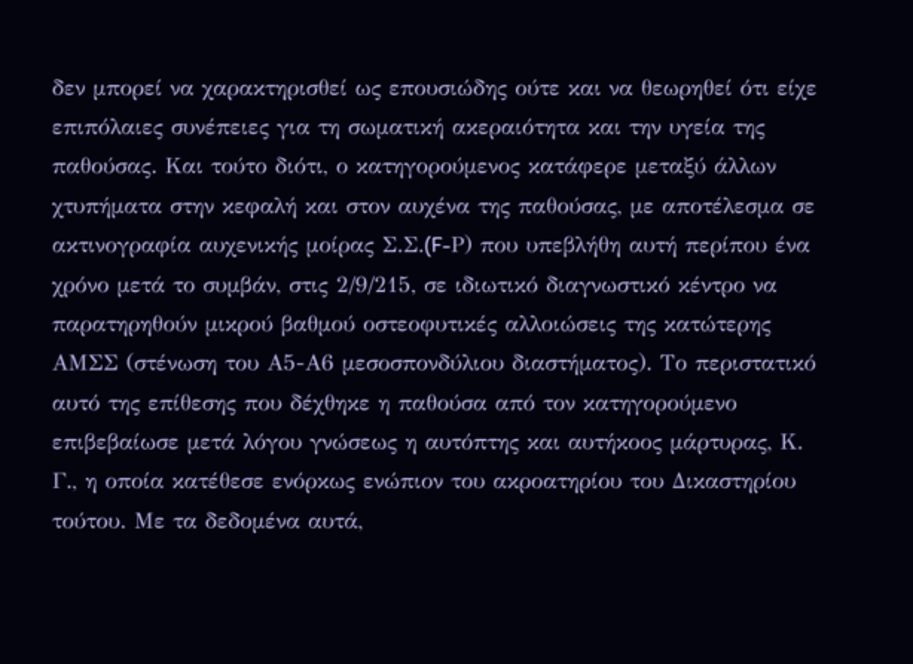δεν μπορεί να χαρακτηρισθεί ως επουσιώδης ούτε και να θεωρηθεί ότι είχε επιπόλαιες συνέπειες για τη σωματική ακεραιότητα και την υγεία της παθούσας. Και τούτο διότι, ο κατηγορούμενος κατάφερε μεταξύ άλλων χτυπήματα στην κεφαλή και στον αυχένα της παθούσας, με αποτέλεσμα σε ακτινογραφία αυχενικής μοίρας Σ.Σ.(F-Ρ) που υπεβλήθη αυτή περίπου ένα χρόνο μετά το συμβάν, στις 2/9/215, σε ιδιωτικό διαγνωστικό κέντρο να παρατηρηθούν μικρού βαθμού οστεοφυτικές αλλοιώσεις της κατώτερης ΑΜΣΣ (στένωση του Α5-Α6 μεσοσπονδύλιου διαστήματος). Το περιστατικό αυτό της επίθεσης που δέχθηκε η παθούσα από τον κατηγορούμενο επιβεβαίωσε μετά λόγου γνώσεως η αυτόπτης και αυτήκοος μάρτυρας, Κ. Γ., η οποία κατέθεσε ενόρκως ενώπιον του ακροατηρίου του Δικαστηρίου τούτου. Με τα δεδομένα αυτά,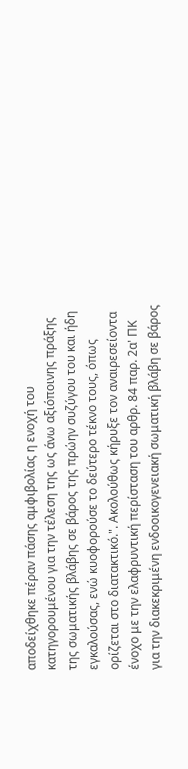αποδείχθηκε πέραν πάσης αμφιβολίας η ενοχή του κατηγορουμένου για την τέλεση της ως άνω αξιόποινης πράξης της σωματικής βλάβης σε βάρος της πρώην συζύγου του και ήδη εγκαλούσας, ενώ κυοφορούσε το δεύτερο τέκνο τους, όπως ορίζεται στο διατακτικό.". Ακολούθως κήρυξε τον αναιρεσείοντα ένοχο με την ελαφρυντική περίσταση του αρθρ. 84 παρ. 2α' ΠΚ για την διακεκριμένη ενδοοικογενειακή σωματική βλάβη σε βάρος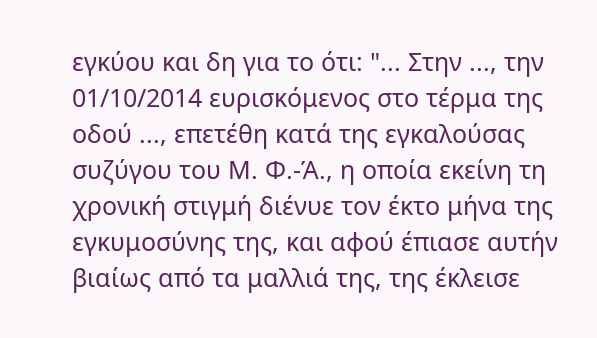εγκύου και δη για το ότι: "... Στην ..., την 01/10/2014 ευρισκόμενος στο τέρμα της οδού ..., επετέθη κατά της εγκαλούσας συζύγου του Μ. Φ.-Ά., η οποία εκείνη τη χρονική στιγμή διένυε τον έκτο μήνα της εγκυμοσύνης της, και αφού έπιασε αυτήν βιαίως από τα μαλλιά της, της έκλεισε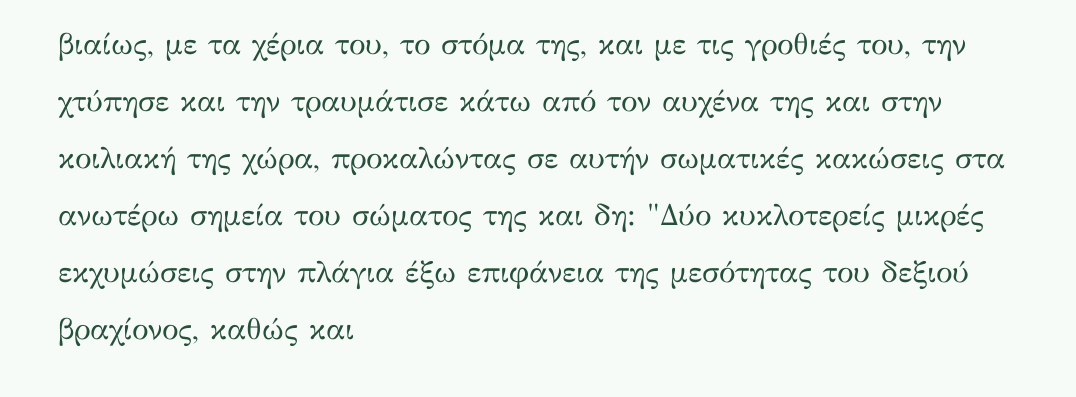βιαίως, με τα χέρια του, το στόμα της, και με τις γροθιές του, την χτύπησε και την τραυμάτισε κάτω από τον αυχένα της και στην κοιλιακή της χώρα, προκαλώντας σε αυτήν σωματικές κακώσεις στα ανωτέρω σημεία του σώματος της και δη: "Δύο κυκλοτερείς μικρές εκχυμώσεις στην πλάγια έξω επιφάνεια της μεσότητας του δεξιού βραχίονος, καθώς και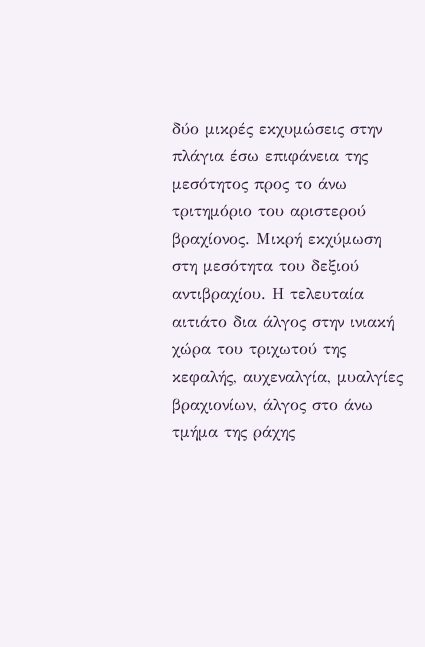δύο μικρές εκχυμώσεις στην πλάγια έσω επιφάνεια της μεσότητος προς το άνω τριτημόριο του αριστερού βραχίονος. Μικρή εκχύμωση στη μεσότητα του δεξιού αντιβραχίου. Η τελευταία αιτιάτο δια άλγος στην ινιακή χώρα του τριχωτού της κεφαλής, αυχεναλγία, μυαλγίες βραχιονίων, άλγος στο άνω τμήμα της ράχης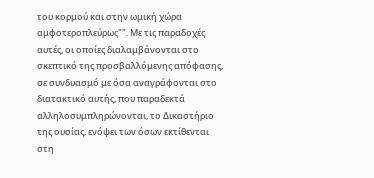του κορμού και στην ωμική χώρα αμφοτεροπλεύρως"". Με τις παραδοχές αυτές, οι οποίες διαλαμβάνονται στο σκεπτικό της προσβαλλόμενης απόφασης, σε συνδυασμό με όσα αναγράφονται στο διατακτικό αυτής, που παραδεκτά αλληλοσυμπληρώνονται, το Δικαστήριο της ουσίας, ενόψει των όσων εκτίθενται στη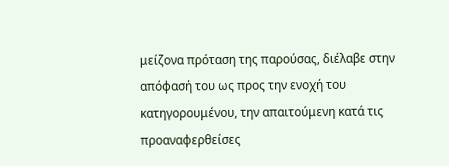μείζονα πρόταση της παρούσας, διέλαβε στην απόφασή του ως προς την ενοχή του κατηγορουμένου, την απαιτούμενη κατά τις προαναφερθείσες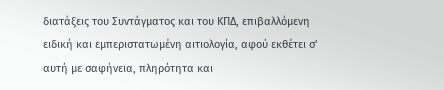διατάξεις του Συντάγματος και του ΚΠΔ, επιβαλλόμενη ειδική και εμπεριστατωμένη αιτιολογία, αφού εκθέτει σ' αυτή με σαφήνεια, πληρότητα και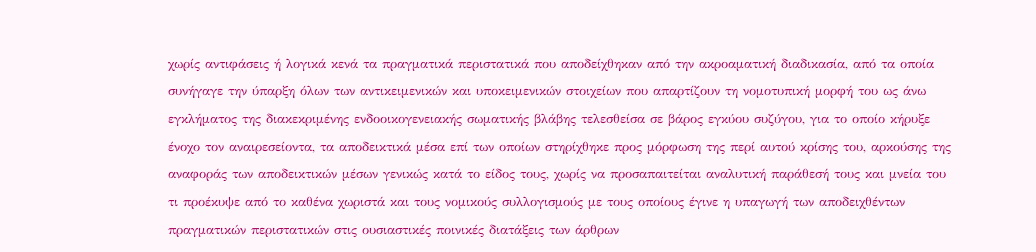χωρίς αντιφάσεις ή λογικά κενά τα πραγματικά περιστατικά που αποδείχθηκαν από την ακροαματική διαδικασία, από τα οποία συνήγαγε την ύπαρξη όλων των αντικειμενικών και υποκειμενικών στοιχείων που απαρτίζουν τη νομοτυπική μορφή του ως άνω εγκλήματος της διακεκριμένης ενδοοικογενειακής σωματικής βλάβης τελεσθείσα σε βάρος εγκύου συζύγου, για το οποίο κήρυξε ένοχο τον αναιρεσείοντα, τα αποδεικτικά μέσα επί των οποίων στηρίχθηκε προς μόρφωση της περί αυτού κρίσης του, αρκούσης της αναφοράς των αποδεικτικών μέσων γενικώς κατά το είδος τους, χωρίς να προσαπαιτείται αναλυτική παράθεσή τους και μνεία του τι προέκυψε από το καθένα χωριστά και τους νομικούς συλλογισμούς με τους οποίους έγινε η υπαγωγή των αποδειχθέντων πραγματικών περιστατικών στις ουσιαστικές ποινικές διατάξεις των άρθρων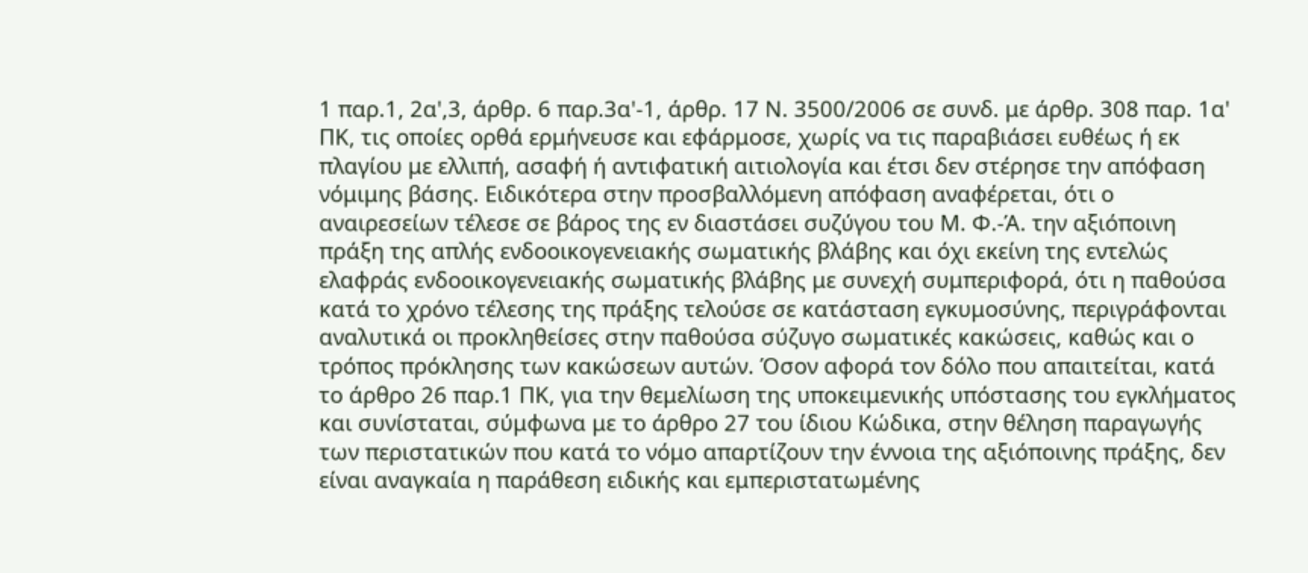1 παρ.1, 2α',3, άρθρ. 6 παρ.3α'-1, άρθρ. 17 Ν. 3500/2006 σε συνδ. με άρθρ. 308 παρ. 1α' ΠΚ, τις οποίες ορθά ερμήνευσε και εφάρμοσε, χωρίς να τις παραβιάσει ευθέως ή εκ πλαγίου με ελλιπή, ασαφή ή αντιφατική αιτιολογία και έτσι δεν στέρησε την απόφαση νόμιμης βάσης. Ειδικότερα στην προσβαλλόμενη απόφαση αναφέρεται, ότι ο αναιρεσείων τέλεσε σε βάρος της εν διαστάσει συζύγου του Μ. Φ.-Ά. την αξιόποινη πράξη της απλής ενδοοικογενειακής σωματικής βλάβης και όχι εκείνη της εντελώς ελαφράς ενδοοικογενειακής σωματικής βλάβης με συνεχή συμπεριφορά, ότι η παθούσα κατά το χρόνο τέλεσης της πράξης τελούσε σε κατάσταση εγκυμοσύνης, περιγράφονται αναλυτικά οι προκληθείσες στην παθούσα σύζυγο σωματικές κακώσεις, καθώς και ο τρόπος πρόκλησης των κακώσεων αυτών. Όσον αφορά τον δόλο που απαιτείται, κατά το άρθρο 26 παρ.1 ΠΚ, για την θεμελίωση της υποκειμενικής υπόστασης του εγκλήματος και συνίσταται, σύμφωνα με το άρθρο 27 του ίδιου Κώδικα, στην θέληση παραγωγής των περιστατικών που κατά το νόμο απαρτίζουν την έννοια της αξιόποινης πράξης, δεν είναι αναγκαία η παράθεση ειδικής και εμπεριστατωμένης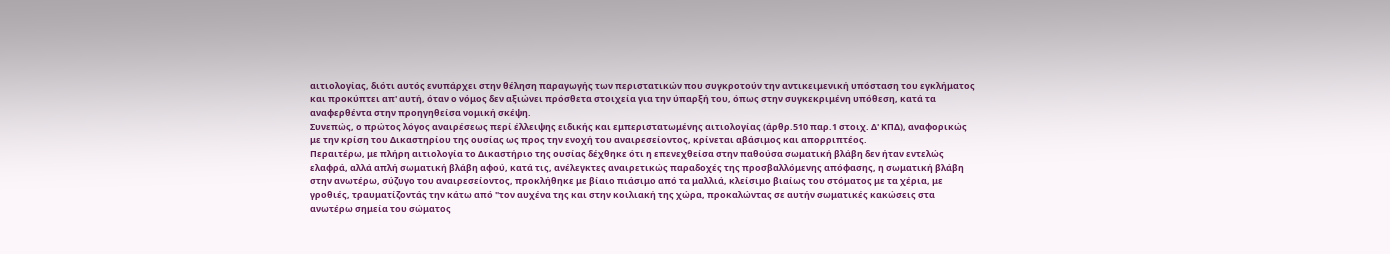αιτιολογίας, διότι αυτός ενυπάρχει στην θέληση παραγωγής των περιστατικών που συγκροτούν την αντικειμενική υπόσταση του εγκλήματος και προκύπτει απ' αυτή, όταν ο νόμος δεν αξιώνει πρόσθετα στοιχεία για την ύπαρξή του, όπως στην συγκεκριμένη υπόθεση, κατά τα αναφερθέντα στην προηγηθείσα νομική σκέψη.
Συνεπώς, ο πρώτος λόγος αναιρέσεως περί έλλειψης ειδικής και εμπεριστατωμένης αιτιολογίας (άρθρ.510 παρ.1 στοιχ. Δ' ΚΠΔ), αναφορικώς με την κρίση του Δικαστηρίου της ουσίας ως προς την ενοχή του αναιρεσείοντος, κρίνεται αβάσιμος και απορριπτέος.
Περαιτέρω, με πλήρη αιτιολογία το Δικαστήριο της ουσίας δέχθηκε ότι η επενεχθείσα στην παθούσα σωματική βλάβη δεν ήταν εντελώς ελαφρά, αλλά απλή σωματική βλάβη αφού, κατά τις, ανέλεγκτες αναιρετικώς παραδοχές της προσβαλλόμενης απόφασης, η σωματική βλάβη στην ανωτέρω, σύζυγο του αναιρεσείοντος, προκλήθηκε με βίαιο πιάσιμο από τα μαλλιά, κλείσιμο βιαίως του στόματος με τα χέρια, με γροθιές, τραυματίζοντάς την κάτω από "τον αυχένα της και στην κοιλιακή της χώρα, προκαλώντας σε αυτήν σωματικές κακώσεις στα ανωτέρω σημεία του σώματος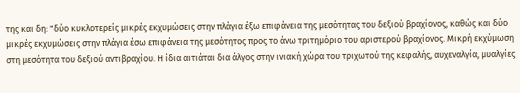της και δη: "δύο κυκλοτερείς μικρές εκχυμώσεις στην πλάγια έξω επιφάνεια της μεσότητας του δεξιού βραχίονος, καθώς και δύο μικρές εκχυμώσεις στην πλάγια έσω επιφάνεια της μεσότητος προς το άνω τριτημόριο του αριστερού βραχίονος. Μικρή εκχύμωση στη μεσότητα του δεξιού αντιβραχίου. Η ίδια αιτιάται δια άλγος στην ινιακή χώρα του τριχωτού της κεφαλής, αυχεναλγία, μυαλγίες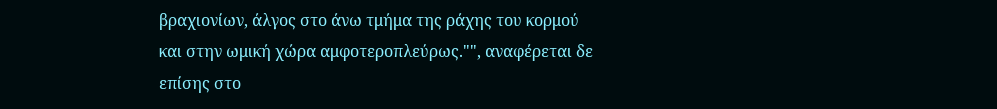βραχιονίων, άλγος στο άνω τμήμα της ράχης του κορμού και στην ωμική χώρα αμφοτεροπλεύρως."", αναφέρεται δε επίσης στο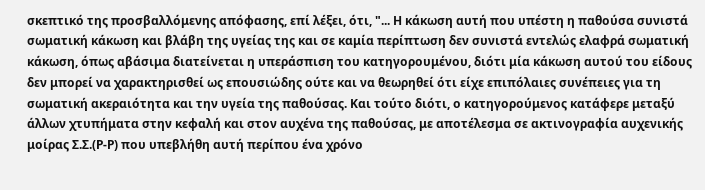σκεπτικό της προσβαλλόμενης απόφασης, επί λέξει, ότι, "... Η κάκωση αυτή που υπέστη η παθούσα συνιστά σωματική κάκωση και βλάβη της υγείας της και σε καμία περίπτωση δεν συνιστά εντελώς ελαφρά σωματική κάκωση, όπως αβάσιμα διατείνεται η υπεράσπιση του κατηγορουμένου, διότι μία κάκωση αυτού του είδους δεν μπορεί να χαρακτηρισθεί ως επουσιώδης ούτε και να θεωρηθεί ότι είχε επιπόλαιες συνέπειες για τη σωματική ακεραιότητα και την υγεία της παθούσας. Και τούτο διότι, ο κατηγορούμενος κατάφερε μεταξύ άλλων χτυπήματα στην κεφαλή και στον αυχένα της παθούσας, με αποτέλεσμα σε ακτινογραφία αυχενικής μοίρας Σ.Σ.(Ρ-Ρ) που υπεβλήθη αυτή περίπου ένα χρόνο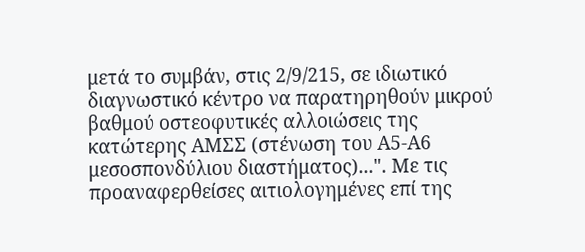μετά το συμβάν, στις 2/9/215, σε ιδιωτικό διαγνωστικό κέντρο να παρατηρηθούν μικρού βαθμού οστεοφυτικές αλλοιώσεις της κατώτερης ΑΜΣΣ (στένωση του Α5-Α6 μεσοσπονδύλιου διαστήματος)...". Με τις προαναφερθείσες αιτιολογημένες επί της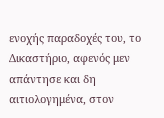ενοχής παραδοχές του, το Δικαστήριο, αφενός μεν απάντησε και δη αιτιολογημένα, στον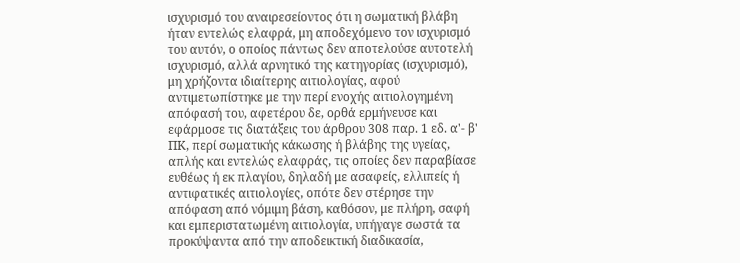ισχυρισμό του αναιρεσείοντος ότι η σωματική βλάβη ήταν εντελώς ελαφρά, μη αποδεχόμενο τον ισχυρισμό του αυτόν, ο οποίος πάντως δεν αποτελούσε αυτοτελή ισχυρισμό, αλλά αρνητικό της κατηγορίας (ισχυρισμό), μη χρήζοντα ιδιαίτερης αιτιολογίας, αφού αντιμετωπίστηκε με την περί ενοχής αιτιολογημένη απόφασή του, αφετέρου δε, ορθά ερμήνευσε και εφάρμοσε τις διατάξεις του άρθρου 308 παρ. 1 εδ. α'- β' ΠΚ, περί σωματικής κάκωσης ή βλάβης της υγείας, απλής και εντελώς ελαφράς, τις οποίες δεν παραβίασε ευθέως ή εκ πλαγίου, δηλαδή με ασαφείς, ελλιπείς ή αντιφατικές αιτιολογίες, οπότε δεν στέρησε την απόφαση από νόμιμη βάση, καθόσον, με πλήρη, σαφή και εμπεριστατωμένη αιτιολογία, υπήγαγε σωστά τα προκύψαντα από την αποδεικτική διαδικασία,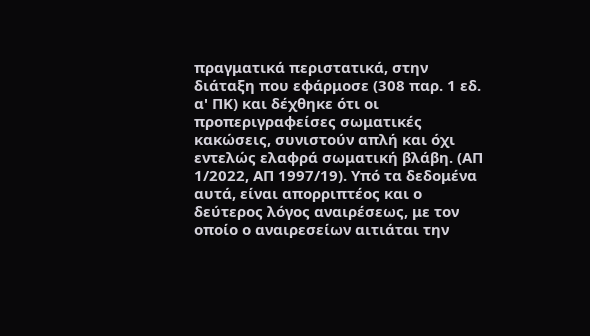πραγματικά περιστατικά, στην διάταξη που εφάρμοσε (308 παρ. 1 εδ. α' ΠΚ) και δέχθηκε ότι οι προπεριγραφείσες σωματικές κακώσεις, συνιστούν απλή και όχι εντελώς ελαφρά σωματική βλάβη. (ΑΠ 1/2022, ΑΠ 1997/19). Υπό τα δεδομένα αυτά, είναι απορριπτέος και ο δεύτερος λόγος αναιρέσεως, με τον οποίο ο αναιρεσείων αιτιάται την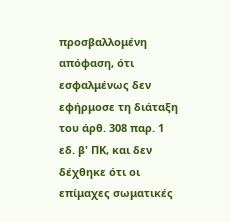προσβαλλομένη απόφαση, ότι εσφαλμένως δεν εφήρμοσε τη διάταξη του άρθ. 308 παρ. 1 εδ. β' ΠΚ, και δεν δέχθηκε ότι οι επίμαχες σωματικές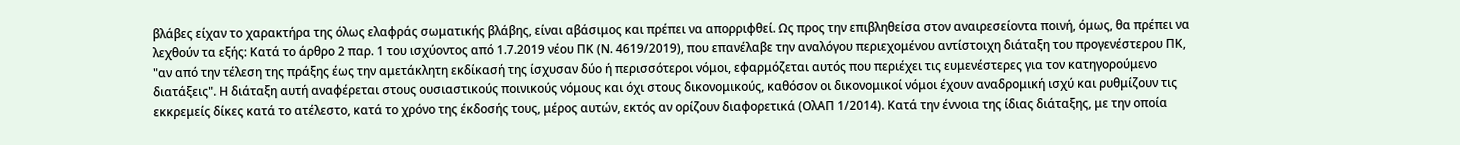βλάβες είχαν το χαρακτήρα της όλως ελαφράς σωματικής βλάβης, είναι αβάσιμος και πρέπει να απορριφθεί. Ως προς την επιβληθείσα στον αναιρεσείοντα ποινή, όμως, θα πρέπει να λεχθούν τα εξής: Κατά το άρθρο 2 παρ. 1 του ισχύοντος από 1.7.2019 νέου ΠΚ (Ν. 4619/2019), που επανέλαβε την αναλόγου περιεχομένου αντίστοιχη διάταξη του προγενέστερου ΠΚ, "αν από την τέλεση της πράξης έως την αμετάκλητη εκδίκασή της ίσχυσαν δύο ή περισσότεροι νόμοι, εφαρμόζεται αυτός που περιέχει τις ευμενέστερες για τον κατηγορούμενο διατάξεις". Η διάταξη αυτή αναφέρεται στους ουσιαστικούς ποινικούς νόμους και όχι στους δικονομικούς, καθόσον οι δικονομικοί νόμοι έχουν αναδρομική ισχύ και ρυθμίζουν τις εκκρεμείς δίκες κατά το ατέλεστο, κατά το χρόνο της έκδοσής τους, μέρος αυτών, εκτός αν ορίζουν διαφορετικά (ΟλΑΠ 1/2014). Κατά την έννοια της ίδιας διάταξης, με την οποία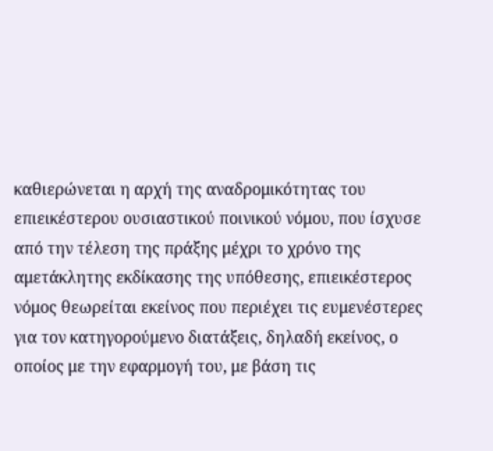καθιερώνεται η αρχή της αναδρομικότητας του επιεικέστερου ουσιαστικού ποινικού νόμου, που ίσχυσε από την τέλεση της πράξης μέχρι το χρόνο της αμετάκλητης εκδίκασης της υπόθεσης, επιεικέστερος νόμος θεωρείται εκείνος που περιέχει τις ευμενέστερες για τον κατηγορούμενο διατάξεις, δηλαδή εκείνος, ο οποίος με την εφαρμογή του, με βάση τις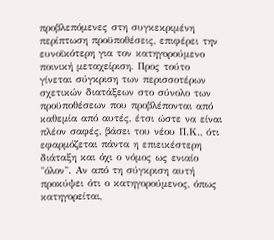προβλεπόμενες στη συγκεκριμένη περίπτωση προϋποθέσεις, επιφέρει την ευνοϊκότερη για τον κατηγορούμενο ποινική μεταχείριση. Προς τούτο γίνεται σύγκριση των περισσοτέρων σχετικών διατάξεων στο σύνολο των προϋποθέσεων που προβλέπονται από καθεμία από αυτές, έτσι ώστε να είναι πλέον σαφές, βάσει του νέου Π.Κ., ότι εφαρμόζεται πάντα η επιεικέστερη διάταξη και όχι ο νόμος ως ενιαίο "όλον". Αν από τη σύγκριση αυτή προκύψει ότι ο κατηγορούμενος, όπως κατηγορείται,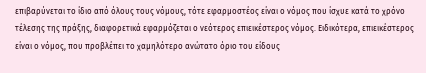επιβαρύνεται το ίδιο από όλους τους νόμους, τότε εφαρμοστέος είναι ο νόμος που ίσχυε κατά το χρόνο τέλεσης της πράξης, διαφορετικά εφαρμόζεται ο νεότερος επιεικέστερος νόμος. Ειδικότερα, επιεικέστερος είναι ο νόμος, που προβλέπει το χαμηλότερο ανώτατο όριο του είδους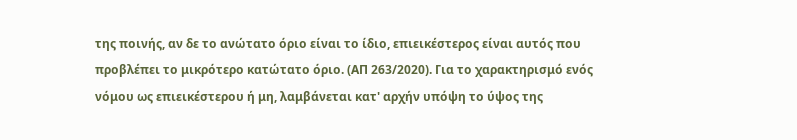της ποινής, αν δε το ανώτατο όριο είναι το ίδιο, επιεικέστερος είναι αυτός που προβλέπει το μικρότερο κατώτατο όριο. (ΑΠ 263/2020). Για το χαρακτηρισμό ενός νόμου ως επιεικέστερου ή μη, λαμβάνεται κατ' αρχήν υπόψη το ύψος της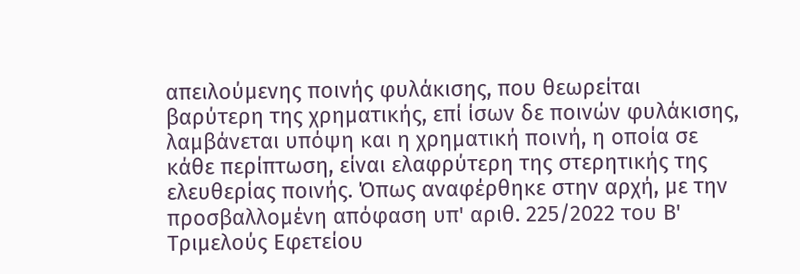απειλούμενης ποινής φυλάκισης, που θεωρείται βαρύτερη της χρηματικής, επί ίσων δε ποινών φυλάκισης, λαμβάνεται υπόψη και η χρηματική ποινή, η οποία σε κάθε περίπτωση, είναι ελαφρύτερη της στερητικής της ελευθερίας ποινής. Όπως αναφέρθηκε στην αρχή, με την προσβαλλομένη απόφαση υπ' αριθ. 225/2022 του Β' Τριμελούς Εφετείου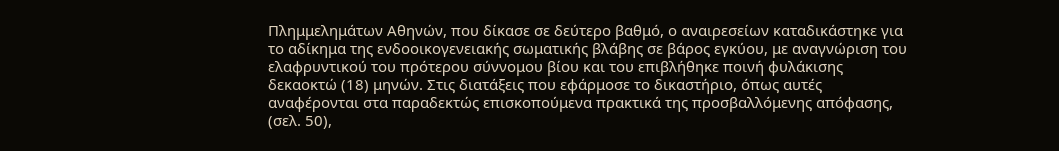Πλημμελημάτων Αθηνών, που δίκασε σε δεύτερο βαθμό, ο αναιρεσείων καταδικάστηκε για το αδίκημα της ενδοοικογενειακής σωματικής βλάβης σε βάρος εγκύου, με αναγνώριση του ελαφρυντικού του πρότερου σύννομου βίου και του επιβλήθηκε ποινή φυλάκισης δεκαοκτώ (18) μηνών. Στις διατάξεις που εφάρμοσε το δικαστήριο, όπως αυτές αναφέρονται στα παραδεκτώς επισκοπούμενα πρακτικά της προσβαλλόμενης απόφασης, (σελ. 50),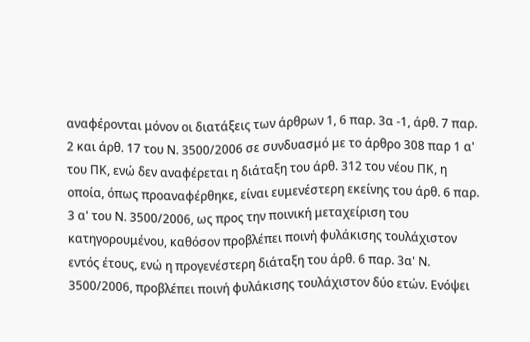αναφέρονται μόνον οι διατάξεις των άρθρων 1, 6 παρ. 3α -1, άρθ. 7 παρ. 2 και άρθ. 17 του Ν. 3500/2006 σε συνδυασμό με το άρθρο 308 παρ 1 α' του ΠΚ, ενώ δεν αναφέρεται η διάταξη του άρθ. 312 του νέου ΠΚ, η οποία, όπως προαναφέρθηκε, είναι ευμενέστερη εκείνης του άρθ. 6 παρ. 3 α' του Ν. 3500/2006, ως προς την ποινική μεταχείριση του κατηγορουμένου, καθόσον προβλέπει ποινή φυλάκισης τουλάχιστον εντός έτους, ενώ η προγενέστερη διάταξη του άρθ. 6 παρ. 3α' Ν. 3500/2006, προβλέπει ποινή φυλάκισης τουλάχιστον δύο ετών. Ενόψει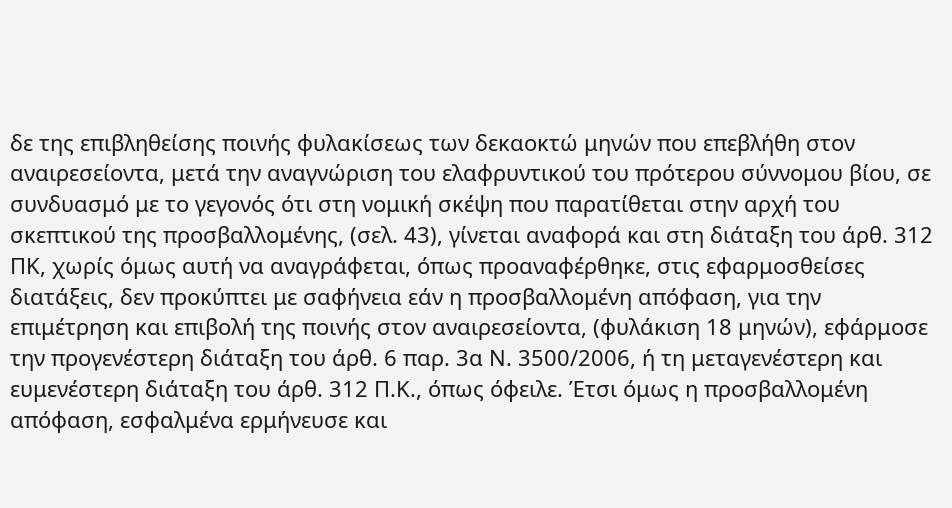δε της επιβληθείσης ποινής φυλακίσεως των δεκαοκτώ μηνών που επεβλήθη στον αναιρεσείοντα, μετά την αναγνώριση του ελαφρυντικού του πρότερου σύννομου βίου, σε συνδυασμό με το γεγονός ότι στη νομική σκέψη που παρατίθεται στην αρχή του σκεπτικού της προσβαλλομένης, (σελ. 43), γίνεται αναφορά και στη διάταξη του άρθ. 312 ΠΚ, χωρίς όμως αυτή να αναγράφεται, όπως προαναφέρθηκε, στις εφαρμοσθείσες διατάξεις, δεν προκύπτει με σαφήνεια εάν η προσβαλλομένη απόφαση, για την επιμέτρηση και επιβολή της ποινής στον αναιρεσείοντα, (φυλάκιση 18 μηνών), εφάρμοσε την προγενέστερη διάταξη του άρθ. 6 παρ. 3α Ν. 3500/2006, ή τη μεταγενέστερη και ευμενέστερη διάταξη του άρθ. 312 Π.Κ., όπως όφειλε. Έτσι όμως η προσβαλλομένη απόφαση, εσφαλμένα ερμήνευσε και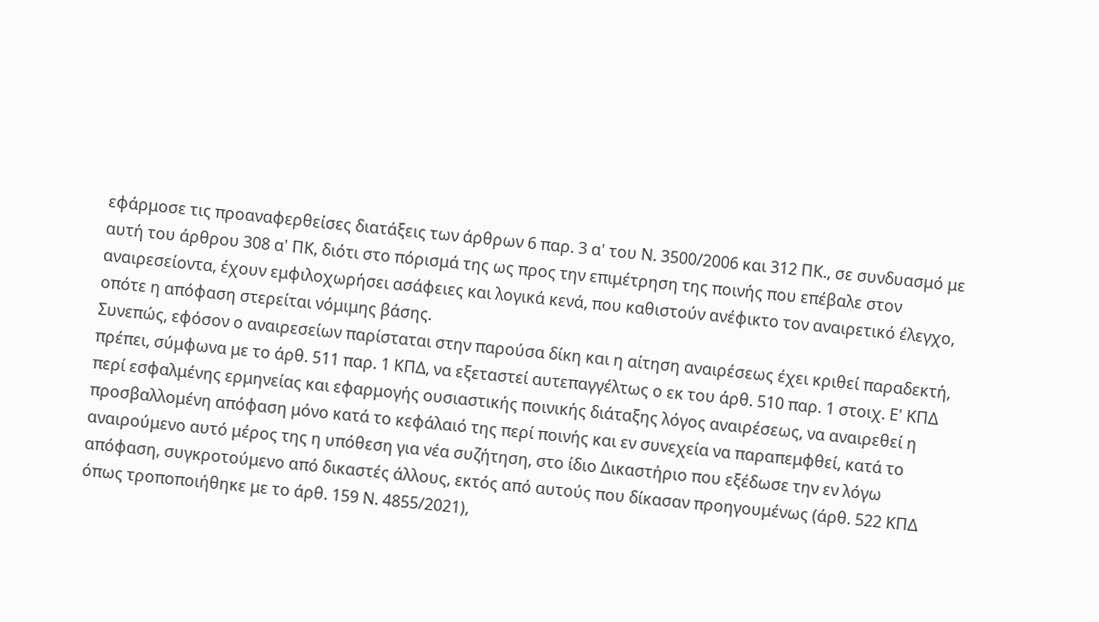εφάρμοσε τις προαναφερθείσες διατάξεις των άρθρων 6 παρ. 3 α' του Ν. 3500/2006 και 312 ΠΚ., σε συνδυασμό με αυτή του άρθρου 308 α' ΠΚ, διότι στο πόρισμά της ως προς την επιμέτρηση της ποινής που επέβαλε στον αναιρεσείοντα, έχουν εμφιλοχωρήσει ασάφειες και λογικά κενά, που καθιστούν ανέφικτο τον αναιρετικό έλεγχο, οπότε η απόφαση στερείται νόμιμης βάσης.
Συνεπώς, εφόσον ο αναιρεσείων παρίσταται στην παρούσα δίκη και η αίτηση αναιρέσεως έχει κριθεί παραδεκτή, πρέπει, σύμφωνα με το άρθ. 511 παρ. 1 ΚΠΔ, να εξεταστεί αυτεπαγγέλτως ο εκ του άρθ. 510 παρ. 1 στοιχ. Ε' ΚΠΔ περί εσφαλμένης ερμηνείας και εφαρμογής ουσιαστικής ποινικής διάταξης λόγος αναιρέσεως, να αναιρεθεί η προσβαλλομένη απόφαση μόνο κατά το κεφάλαιό της περί ποινής και εν συνεχεία να παραπεμφθεί, κατά το αναιρούμενο αυτό μέρος της η υπόθεση για νέα συζήτηση, στο ίδιο Δικαστήριο που εξέδωσε την εν λόγω απόφαση, συγκροτούμενο από δικαστές άλλους, εκτός από αυτούς που δίκασαν προηγουμένως (άρθ. 522 ΚΠΔ όπως τροποποιήθηκε με το άρθ. 159 Ν. 4855/2021),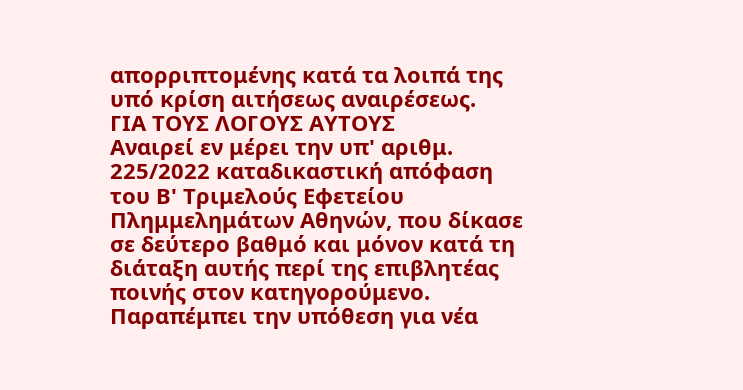απορριπτομένης κατά τα λοιπά της υπό κρίση αιτήσεως αναιρέσεως.
ΓΙΑ ΤΟΥΣ ΛΟΓΟΥΣ ΑΥΤΟΥΣ
Αναιρεί εν μέρει την υπ' αριθμ. 225/2022 καταδικαστική απόφαση του Β' Τριμελούς Εφετείου Πλημμελημάτων Αθηνών, που δίκασε σε δεύτερο βαθμό και μόνον κατά τη διάταξη αυτής περί της επιβλητέας ποινής στον κατηγορούμενο.
Παραπέμπει την υπόθεση για νέα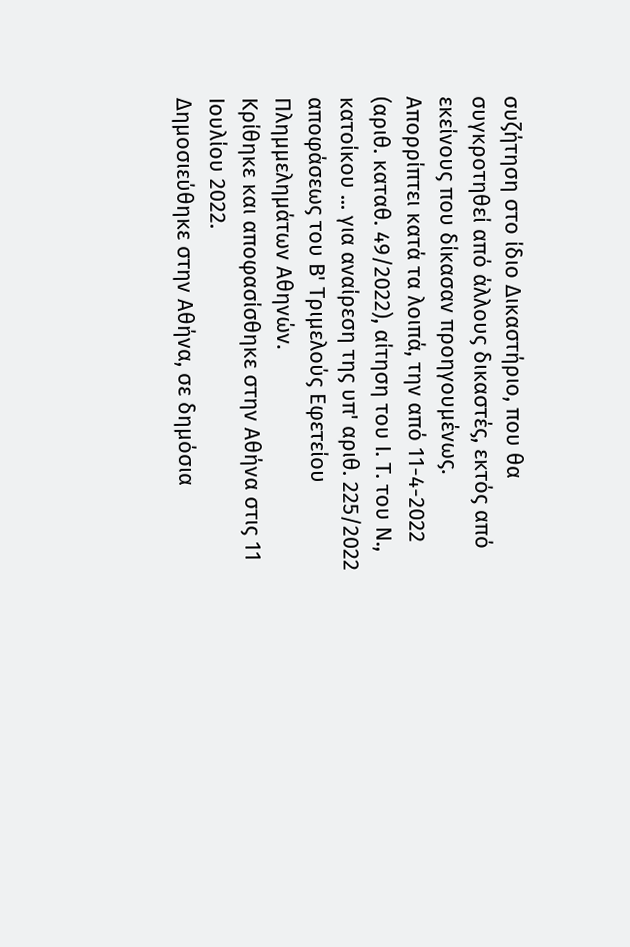συζήτηση στο ίδιο Δικαστήριο, που θα συγκροτηθεί από άλλους δικαστές, εκτός από εκείνους που δίκασαν προηγουμένως.
Απορρίπτει κατά τα λοιπά, την από 11-4-2022 (αριθ. καταθ. 49/2022), αίτηση του Ι. Τ. του Ν., κατοίκου ... για αναίρεση της υπ' αριθ. 225/2022 αποφάσεως του Β' Τριμελούς Εφετείου Πλημμελημάτων Αθηνών.
Κρίθηκε και αποφασίσθηκε στην Αθήνα στις 11 Ιουλίου 2022.
Δημοσιεύθηκε στην Αθήνα, σε δημόσια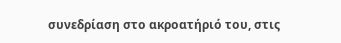συνεδρίαση στο ακροατήριό του, στις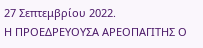27 Σεπτεμβρίου 2022.
Η ΠΡΟΕΔΡΕΥΟΥΣΑ ΑΡΕΟΠΑΓΙΤΗΣ Ο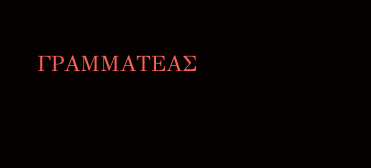ΓΡΑΜΜΑΤΕΑΣ